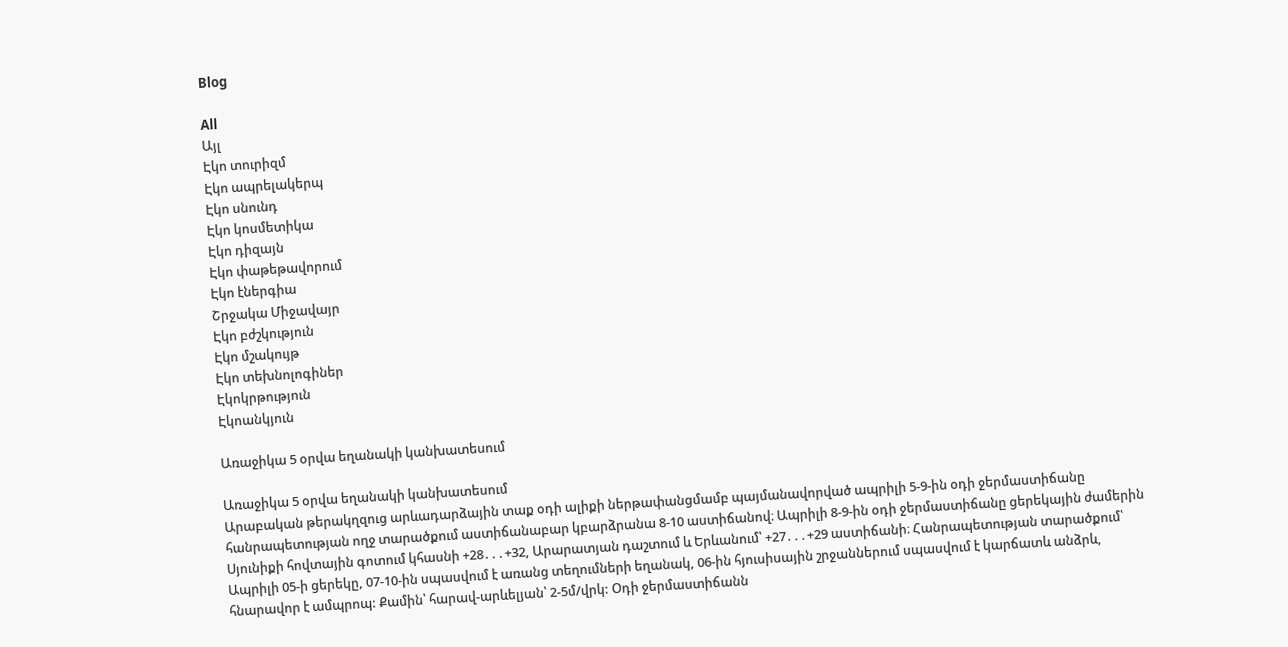Blog

All
Այլ
Էկո տուրիզմ
Էկո ապրելակերպ
Էկո սնունդ
Էկո կոսմետիկա
Էկո դիզայն
Էկո փաթեթավորում
Էկո էներգիա
Շրջակա Միջավայր
Էկո բժշկություն
Էկո մշակույթ
Էկո տեխնոլոգիներ
Էկոկրթություն
Էկոանկյուն

Առաջիկա 5 օրվա եղանակի կանխատեսում

Առաջիկա 5 օրվա եղանակի կանխատեսում
Արաբական թերակղզուց արևադարձային տաք օդի ալիքի ներթափանցմամբ պայմանավորված ապրիլի 5-9-ին օդի ջերմաստիճանը հանրապետության ողջ տարածքում աստիճանաբար կբարձրանա 8-10 աստիճանով։ Ապրիլի 8-9-ին օդի ջերմաստիճանը ցերեկային ժամերին Սյունիքի հովտային գոտում կհասնի +28․․․+32, Արարատյան դաշտում և Երևանում՝ +27․․․+29 աստիճանի։ Հանրապետության տարածքում՝  Ապրիլի 05-ի ցերեկը, 07-10-ին սպասվում է առանց տեղումների եղանակ, 06-ին հյուսիսային շրջաններում սպասվում է կարճատև անձրև, հնարավոր է ամպրոպ: Քամին՝ հարավ-արևելյան՝ 2-5մ/վրկ: Օդի ջերմաստիճանն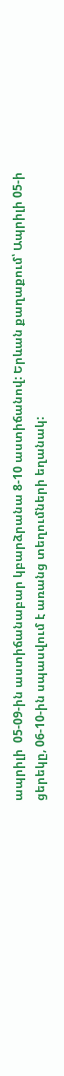ապրիլի  05-09-ին աստիճանաբար կբարձրանա 8-10 աստիճանով: Երևան քաղաքում՝ Ապրիլի 05-ի ցերեկը, 06-10-ին սպասվում է առանց տեղումների եղանակ: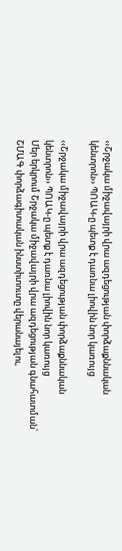‹‹Շրջակա միջավայրի վրա ազդեցության փորձաքննական կենտրոն›› ՊՈԱԿ-ը պետք է դառնա լիովին նոր կառույց

‹‹Շրջակա միջավայրի վրա ազդեցության փորձաքննական կենտրոն›› ՊՈԱԿ-ը պետք է դառնա լիովին նոր կառույց
Մեր երկրում Շրջակա միջավայրի վրա ազդեցության գնահատման՝ ՇՄԱԳ փորձագիտական ինստիտուտը վերանայելու,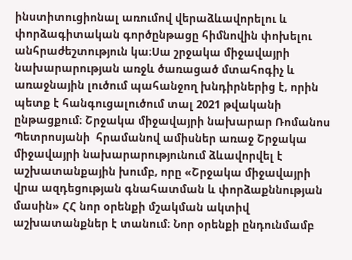ինստիտուցիոնալ առումով վերաձևավորելու և փորձագիտական գործընթացը հիմնովին փոխելու անհրաժեշտություն կա։Սա շրջակա միջավայրի նախարարության առջև ծառացած մտահոգիչ և առաջնային լուծում պահանջող խնդիրներից է, որին պետք է հանգուցալուծում տալ 2021 թվականի ընթացքում։ Շրջակա միջավայրի նախարար Ռոմանոս Պետրոսյանի  հրամանով ամիսներ առաջ Շրջակա միջավայրի նախարարությունում ձևավորվել է աշխատանքային խումբ, որը «Շրջակա միջավայրի վրա ազդեցության գնահատման և փորձաքննության մասին» ՀՀ նոր օրենքի մշակման ակտիվ աշխատանքներ է տանում։ Նոր օրենքի ընդունմամբ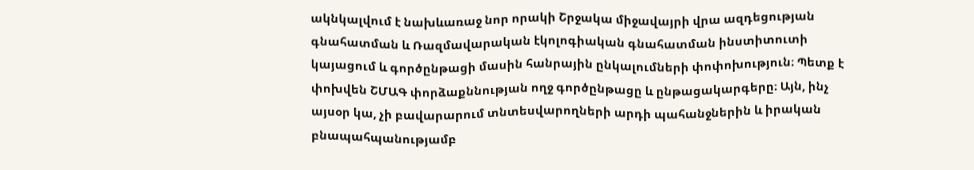ակնկալվում է նախևառաջ նոր որակի Շրջակա միջավայրի վրա ազդեցության գնահատման և Ռազմավարական էկոլոգիական գնահատման ինստիտուտի կայացում և գործընթացի մասին հանրային ընկալումների փոփոխություն։ Պետք է փոխվեն ՇՄԱԳ փորձաքննության ողջ գործընթացը և ընթացակարգերը։ Այն, ինչ այսօր կա, չի բավարարում տնտեսվարողների արդի պահանջներին և իրական բնապահպանությամբ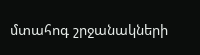մտահոգ շրջանակների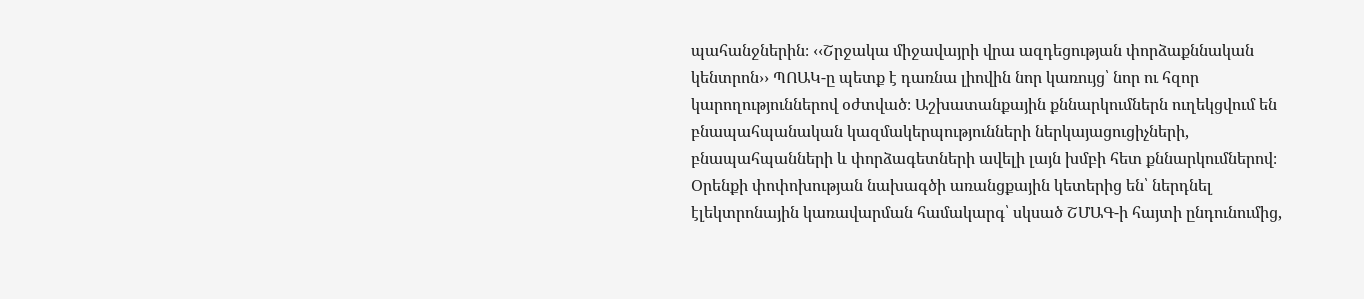պահանջներին։ ‹‹Շրջակա միջավայրի վրա ազդեցության փորձաքննական կենտրոն›› ՊՈԱԿ-ը պետք է դառնա լիովին նոր կառույց՝ նոր ու հզոր կարողություններով օժտված։ Աշխատանքային քննարկումներն ուղեկցվում են բնապահպանական կազմակերպությունների ներկայացուցիչների, բնապահպանների և փորձագետների ավելի լայն խմբի հետ քննարկումներով։ Օրենքի փոփոխության նախագծի առանցքային կետերից են՝ ներդնել էլեկտրոնային կառավարման համակարգ՝ սկսած ՇՄԱԳ-ի հայտի ընդունումից,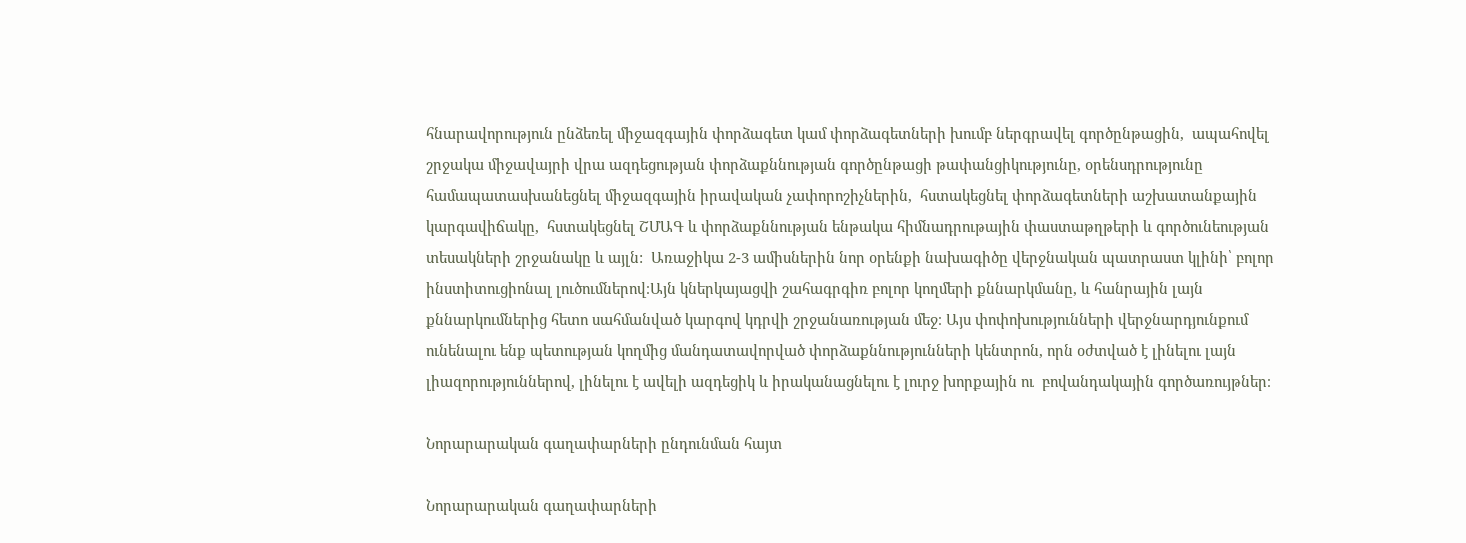հնարավորություն ընձեռել միջազգային փորձագետ կամ փորձագետների խումբ ներգրավել գործընթացին,  ապահովել շրջակա միջավայրի վրա ազդեցության փորձաքննության գործընթացի թափանցիկությունը, օրենսդրությունը համապատասխանեցնել միջազգային իրավական չափորոշիչներին,  հստակեցնել փորձագետների աշխատանքային կարգավիճակը,  հստակեցնել ՇՄԱԳ և փորձաքննության ենթակա հիմնադրութային փաստաթղթերի և գործունեության տեսակների շրջանակը և այլն:  Առաջիկա 2-3 ամիսներին նոր օրենքի նախագիծը վերջնական պատրաստ կլինի՝ բոլոր ինստիտուցիոնալ լուծումներով։Այն կներկայացվի շահագրգիռ բոլոր կողմերի քննարկմանը, և հանրային լայն քննարկումներից հետո սահմանված կարգով կդրվի շրջանառության մեջ։ Այս փոփոխությունների վերջնարդյունքում ունենալու ենք պետության կողմից մանդատավորված փորձաքննությունների կենտրոն, որն օժտված է լինելու լայն լիազորություններով, լինելու է ավելի ազդեցիկ և իրականացնելու է լուրջ խորքային ու  բովանդակային գործառույթներ։

Նորարարական գաղափարների ընդունման հայտ

Նորարարական գաղափարների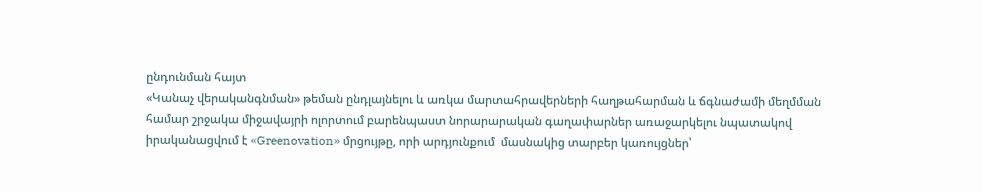ընդունման հայտ
«Կանաչ վերականգնման» թեման ընդլայնելու և առկա մարտահրավերների հաղթահարման և ճգնաժամի մեղմման համար շրջակա միջավայրի ոլորտում բարենպաստ նորարարական գաղափարներ առաջարկելու նպատակով իրականացվում է «Greenovation» մրցույթը, որի արդյունքում  մասնակից տարբեր կառույցներ՝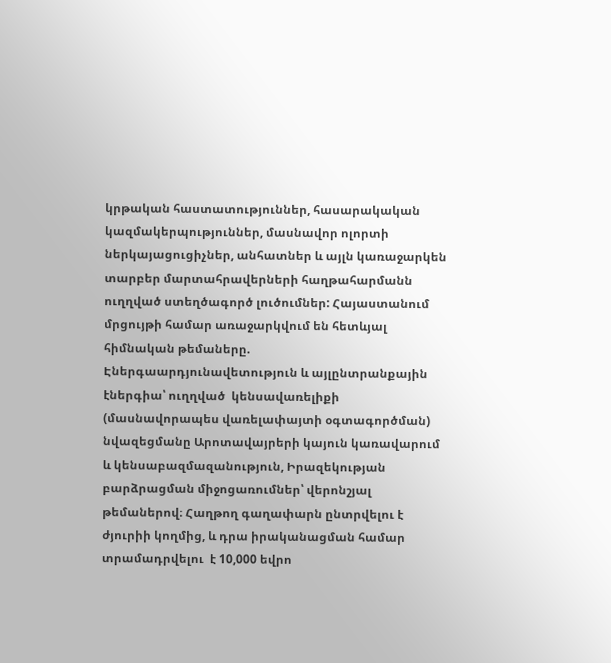կրթական հաստատություններ, հասարակական կազմակերպություններ, մասնավոր ոլորտի ներկայացուցիչներ, անհատներ և այլն կառաջարկեն տարբեր մարտահրավերների հաղթահարմանն ուղղված ստեղծագործ լուծումներ: Հայաստանում մրցույթի համար առաջարկվում են հետևյալ հիմնական թեմաները. Էներգաարդյունավետություն և այլընտրանքային էներգիա՝ ուղղված  կենսավառելիքի (մասնավորապես վառելափայտի օգտագործման) նվազեցմանը Արոտավայրերի կայուն կառավարում և կենսաբազմազանություն, Իրազեկության բարձրացման միջոցառումներ՝ վերոնշյալ թեմաներով։ Հաղթող գաղափարն ընտրվելու է ժյուրիի կողմից, և դրա իրականացման համար տրամադրվելու  է 10,000 եվրո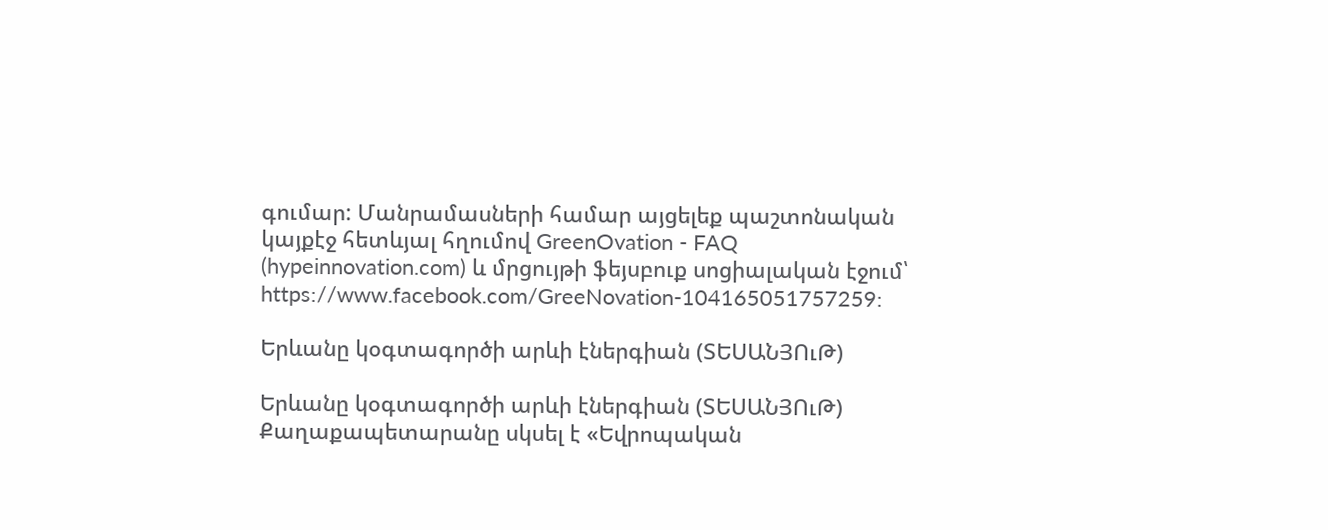գումար: Մանրամասների համար այցելեք պաշտոնական կայքէջ հետևյալ հղումով GreenOvation - FAQ (hypeinnovation.com) և մրցույթի ֆեյսբուք սոցիալական էջում՝ https://www.facebook.com/GreeNovation-104165051757259:

Երևանը կօգտագործի արևի էներգիան (ՏԵՍԱՆՅՈւԹ)

Երևանը կօգտագործի արևի էներգիան (ՏԵՍԱՆՅՈւԹ)
Քաղաքապետարանը սկսել է «Եվրոպական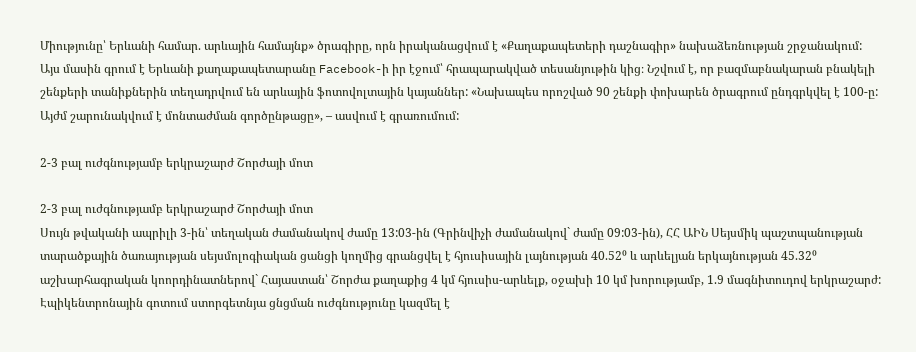Միությունը՝ Երևանի համար. արևային համայնք» ծրագիրը, որն իրականացվում է «Քաղաքապետերի դաշնագիր» նախաձեռնության շրջանակում: Այս մասին գրում է Երևանի քաղաքապետարանը Facebook-ի իր էջում՝ հրապարակված տեսանյութին կից։ Նշվում է, որ բազմաբնակարան բնակելի շենքերի տանիքներին տեղադրվում են արևային ֆոտովոլտային կայաններ: «Նախապես որոշված 90 շենքի փոխարեն ծրագրում ընդգրկվել է 100-ը: Այժմ շարունակվում է մոնտաժման գործընթացը», – ասվում է գրառումում:

2-3 բալ ուժգնությամբ երկրաշարժ Շորժայի մոտ

2-3 բալ ուժգնությամբ երկրաշարժ Շորժայի մոտ
Սույն թվականի ապրիլի 3-ին՝ տեղական ժամանակով ժամը 13:03-ին (Գրինվիչի ժամանակով` ժամը 09:03-ին), ՀՀ ԱԻՆ Սեյսմիկ պաշտպանության տարածքային ծառայության սեյսմոլոգիական ցանցի կողմից գրանցվել է հյուսիսային լայնության 40.52⁰ և արևելյան երկայնության 45.32⁰ աշխարհագրական կոորդինատներով` Հայաստան՝ Շորժա քաղաքից 4 կմ հյուսիս-արևելք, օջախի 10 կմ խորությամբ, 1.9 մագնիտուդով երկրաշարժ: Էպիկենտրոնային գոտում ստորգետնյա ցնցման ուժգնությունը կազմել է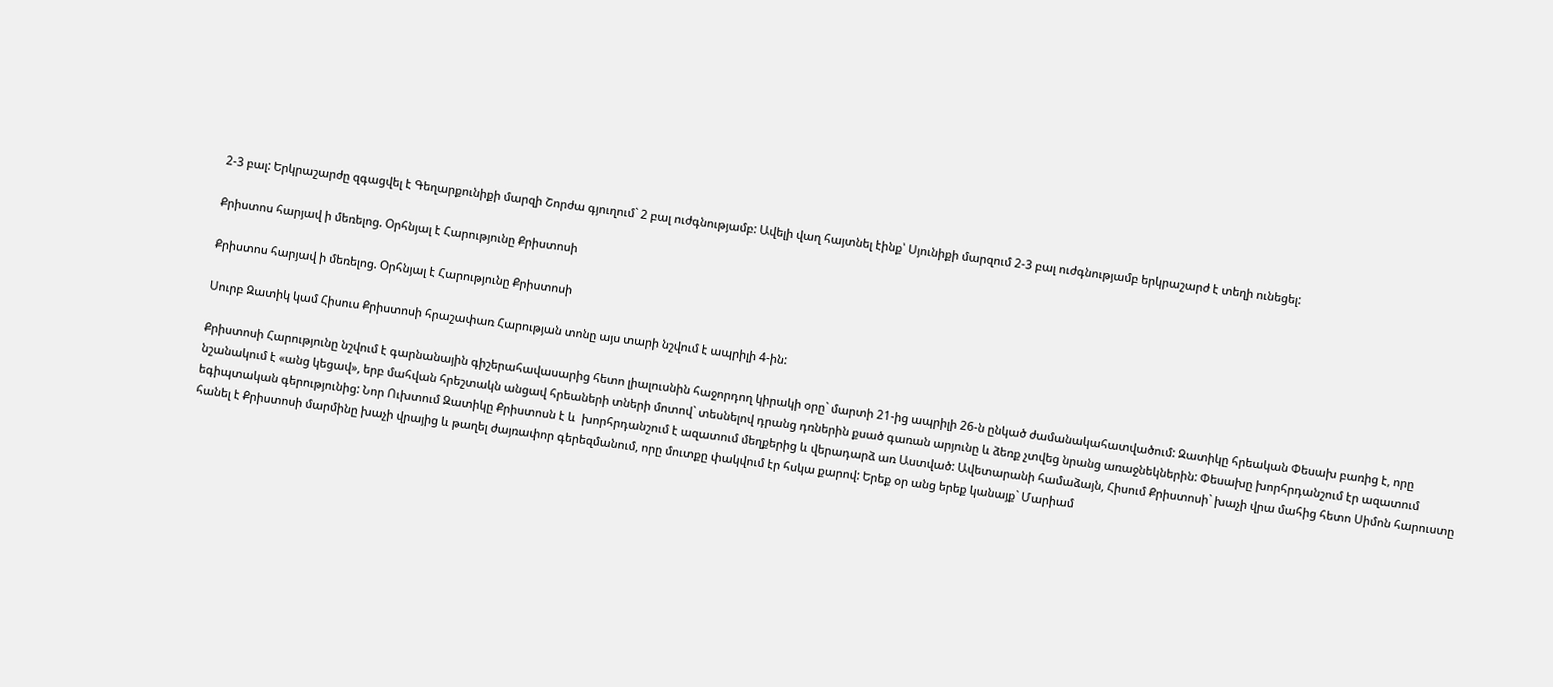2-3 բալ: Երկրաշարժը զգացվել է Գեղարքունիքի մարզի Շորժա գյուղում` 2 բալ ուժգնությամբ: Ավելի վաղ հայտնել էինք՝ Սյունիքի մարզում 2-3 բալ ուժգնությամբ երկրաշարժ է տեղի ունեցել:

Քրիստոս հարյավ ի մեռելոց. Օրհնյալ է Հարությունը Քրիստոսի

Քրիստոս հարյավ ի մեռելոց. Օրհնյալ է Հարությունը Քրիստոսի

Սուրբ Զատիկ կամ Հիսուս Քրիստոսի հրաշափառ Հարության տոնը այս տարի նշվում է ապրիլի 4-ին:

Քրիստոսի Հարությունը նշվում է գարնանային գիշերահավասարից հետո լիալուսնին հաջորդող կիրակի օրը` մարտի 21-ից ապրիլի 26-ն ընկած ժամանակահատվածում: Զատիկը հրեական Փեսախ բառից է, որը նշանակում է «անց կեցավ», երբ մահվան հրեշտակն անցավ հրեաների տների մոտով` տեսնելով դրանց դռներին քսած գառան արյունը և ձեռք չտվեց նրանց առաջնեկներին: Փեսախը խորհրդանշում էր ազատում եգիպտական գերությունից: Նոր Ուխտում Զատիկը Քրիստոսն է և  խորհրդանշում է ազատում մեղքերից և վերադարձ առ Աստված: Ավետարանի համաձայն, Հիսում Քրիստոսի` խաչի վրա մահից հետո Սիմոն հարուստը հանել է Քրիստոսի մարմինը խաչի վրայից և թաղել ժայռափոր գերեզմանում, որը մուտքը փակվում էր հսկա քարով: Երեք օր անց երեք կանայք` Մարիամ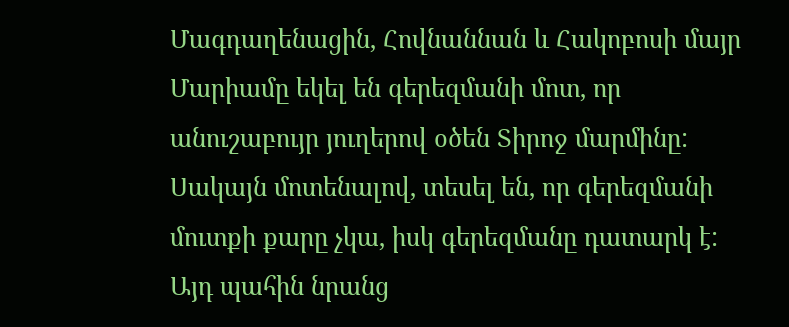Մագդաղենացին, Հովնաննան և Հակոբոսի մայր Մարիամը եկել են գերեզմանի մոտ, որ անուշաբույր յուղերով օծեն Տիրոջ մարմինը: Սակայն մոտենալով, տեսել են, որ գերեզմանի մուտքի քարը չկա, իսկ գերեզմանը դատարկ է: Այդ պահին նրանց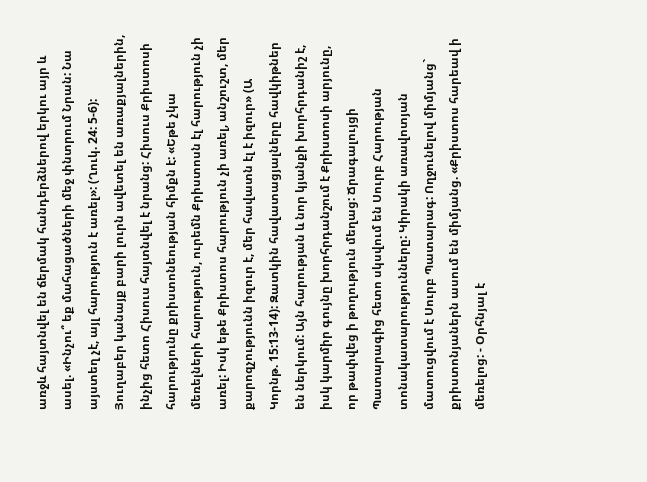առջև հայտնվել են ճերմակ հանդերձներով երկու այր և ասել. «Ինչու՞ եք մահացածների մեջ փնտրում Նրան: Նա այստեղ չէ, այլ հարություն է առել»: (Ղուկ. 24: 5-6): Յուղաբեր կանայք բարի լուրն ավետել են առաքյալներին, ինչից հետո Հիսուս հայտնվել է նրանց: Հիսուս Քրիստոսի հարությունը քրիստոնեության հիմքն է: «Եթե չկա մեռելների հարություն, ուրեմն Քրիստոսն էլ հարություն չի առել: Իսկ եթե Քրիստոս հարություն չի առել, անշուշտ, մեր քարոզչությունն իզուր է, մեր հավատն էլ է իզուր» (Ա Կորնթ. 15:13-14): Զատկին հավատացյալները հավկիթներ են ներկում: Այն հարության և նոր կյանքի խորհրդանիշ է, իսկ կարմիր գույնը խորհրդանշում է Քրիստոսի արյունը, որ թափվեց ի թողություն մեղաց: Ճրագալույցի Պատարագից հետո սկսվում են Սուրբ Հարության տոնակատարությունները: Կիրակի առավոտյան մատուցվում է Սուրբ Պատարագ: Ողջունելով միմյանց` քրիստոնյաներն ասում են միմյանց. «Քրիստոս հարեավ ի մեռելոց: - Օրհնյալ է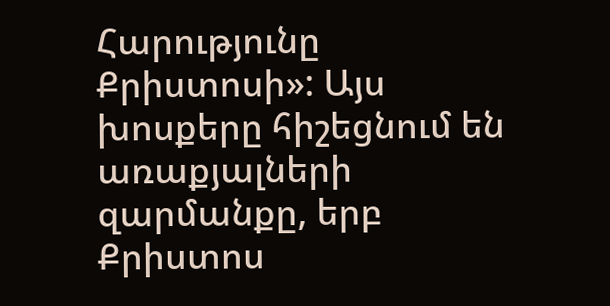Հարությունը Քրիստոսի»: Այս խոսքերը հիշեցնում են առաքյալների զարմանքը, երբ Քրիստոս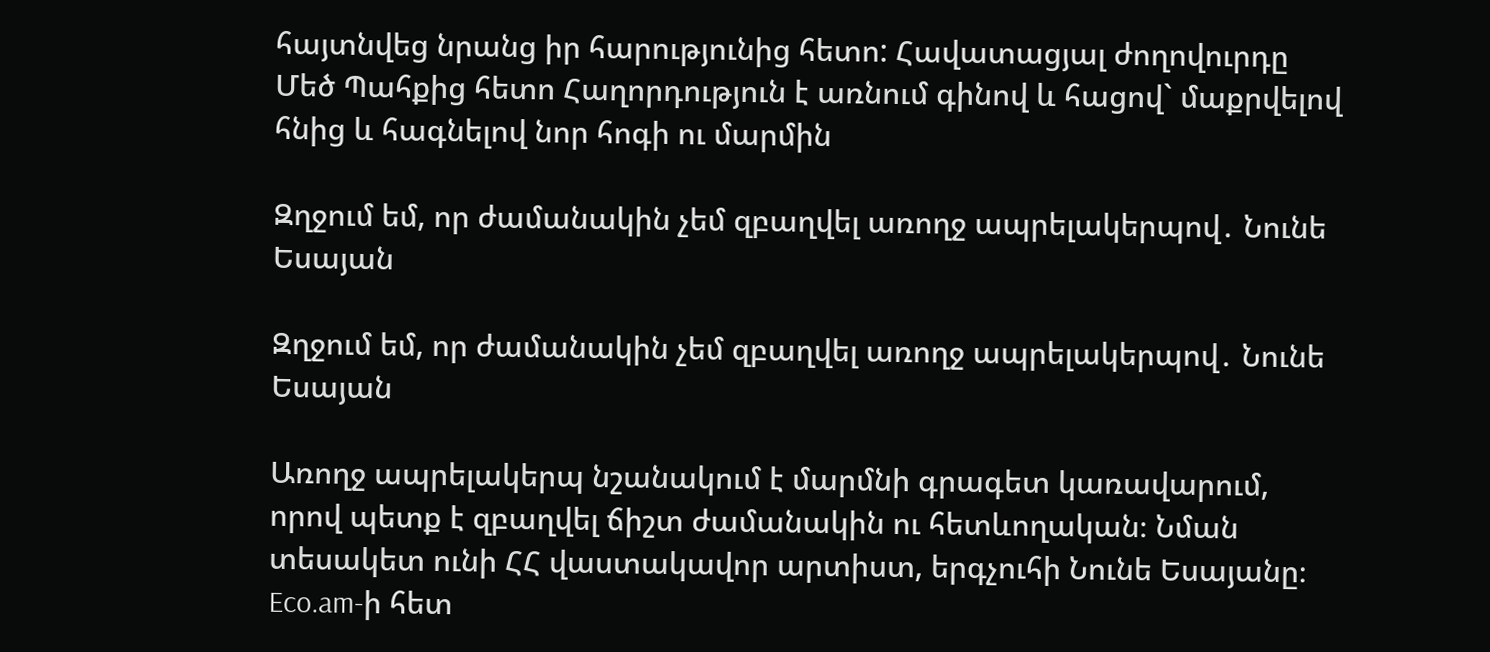հայտնվեց նրանց իր հարությունից հետո: Հավատացյալ ժողովուրդը Մեծ Պահքից հետո Հաղորդություն է առնում գինով և հացով` մաքրվելով հնից և հագնելով նոր հոգի ու մարմին

Զղջում եմ, որ ժամանակին չեմ զբաղվել առողջ ապրելակերպով․ Նունե Եսայան

Զղջում եմ, որ ժամանակին չեմ զբաղվել առողջ ապրելակերպով․ Նունե Եսայան

Առողջ ապրելակերպ նշանակում է մարմնի գրագետ կառավարում, որով պետք է զբաղվել ճիշտ ժամանակին ու հետևողական։ Նման տեսակետ ունի ՀՀ վաստակավոր արտիստ, երգչուհի Նունե Եսայանը։ Eco.am-ի հետ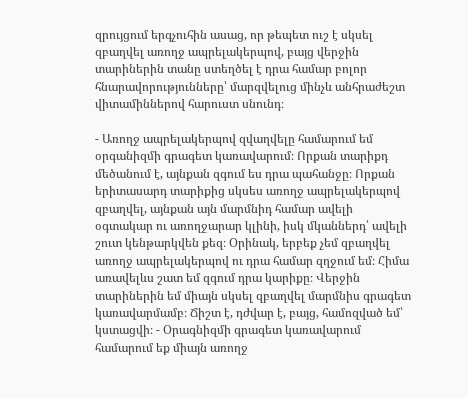զրույցում երգչուհին ասաց, որ թեպետ ուշ է սկսել զբաղվել առողջ ապրելակերպով, բայց վերջին տարիներին տանը ստեղծել է դրա համար բոլոր հնարավորությունները՝ մարզվելուց մինչև անհրաժեշտ վիտամիններով հարուստ սնունդ։

- Առողջ ապրելակերպով զվաղվելը համարում եմ օրգանիզմի գրագետ կառավարում։ Որքան տարիքդ մեծանում է, այնքան զգում ես դրա պահանջը։ Որքան երիտասարդ տարիքից սկսես առողջ ապրելակերպով զբաղվել, այնքան այն մարմնիդ համար ավելի օգտակար ու առողջարար կլինի, իսկ մկաններդ՝ ավելի շուտ կենթարկվեն քեզ։ Օրինակ, երբեք չեմ զբաղվել առողջ ապրելակերպով ու դրա համար զղջում եմ։ Հիմա առավելևս շատ եմ զգում դրա կարիքը։ Վերջին տարիներին եմ միայն սկսել զբաղվել մարմնիս գրագետ կառավարմամբ։ Ճիշտ է, դժվար է, բայց, համոզված եմ՝ կստացվի։ - Օրագնիզմի գրագետ կառավարում համարում եք միայն առողջ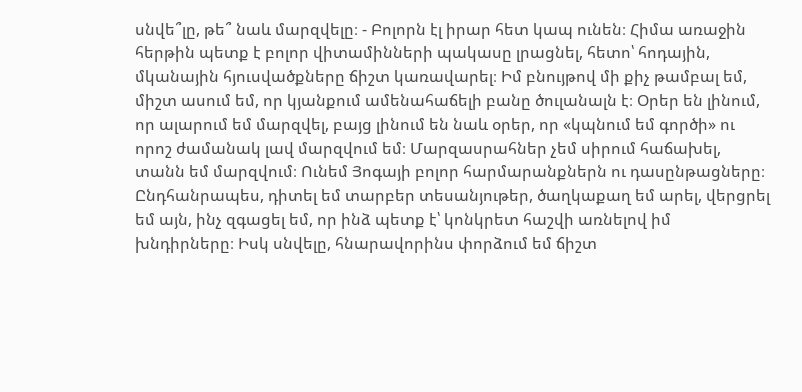սնվե՞լը, թե՞ նաև մարզվելը։ - Բոլորն էլ իրար հետ կապ ունեն։ Հիմա առաջին հերթին պետք է բոլոր վիտամինների պակասը լրացնել, հետո՝ հոդային, մկանային հյուսվածքները ճիշտ կառավարել։ Իմ բնույթով մի քիչ թամբալ եմ, միշտ ասում եմ, որ կյանքում ամենահաճելի բանը ծուլանալն է։ Օրեր են լինում, որ ալարում եմ մարզվել, բայց լինում են նաև օրեր, որ «կպնում եմ գործի» ու որոշ ժամանակ լավ մարզվում եմ։ Մարզասրահներ չեմ սիրում հաճախել, տանն եմ մարզվում։ Ունեմ Յոգայի բոլոր հարմարանքներն ու դասընթացները։ Ընդհանրապես, դիտել եմ տարբեր տեսանյութեր, ծաղկաքաղ եմ արել, վերցրել եմ այն, ինչ զգացել եմ, որ ինձ պետք է՝ կոնկրետ հաշվի առնելով իմ խնդիրները։ Իսկ սնվելը, հնարավորինս փորձում եմ ճիշտ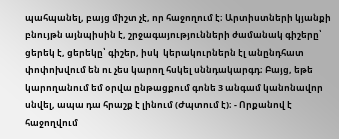պահպանել, բայց միշտ չէ, որ հաջողում է։ Արտիստների կյանքի բնույթն այնպիսին է, շրջագայությունների ժամանակ գիշերը՝ ցերեկ է, ցերեկը՝ գիշեր, իսկ  կերակուրներն էլ անընդհատ փոփոխվում են ու չես կարող հսկել սննդակարգդ։ Բայց, եթե կարողանում եմ օրվա ընթացքում գոնե 3 անգամ կանոնավոր սնվել, ապա դա հրաշք է լինում (Ժպտում է)։ - Որքանով է հաջողվում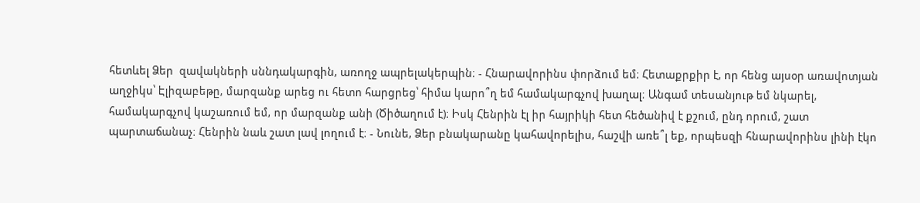հետևել Ձեր  զավակների սննդակարգին, առողջ ապրելակերպին։ - Հնարավորինս փորձում եմ։ Հետաքրքիր է, որ հենց այսօր առավոտյան աղջիկս՝ Էլիզաբեթը, մարզանք արեց ու հետո հարցրեց՝ հիմա կարո՞ղ եմ համակարգչով խաղալ։ Անգամ տեսանյութ եմ նկարել, համակարգչով կաշառում եմ, որ մարզանք անի (Ծիծաղում է)։ Իսկ Հենրին էլ իր հայրիկի հետ հեծանիվ է քշում, ընդ որում, շատ պարտաճանաչ։ Հենրին նաև շատ լավ լողում է։ - Նունե, Ձեր բնակարանը կահավորելիս, հաշվի առե՞լ եք, որպեսզի հնարավորինս լինի էկո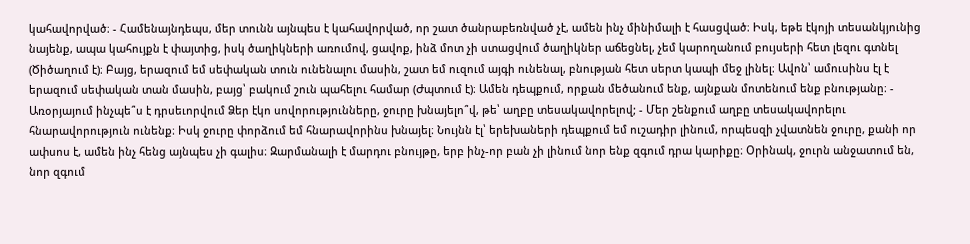կահավորված։ - Համենայնդեպս, մեր տունն այնպես է կահավորված, որ շատ ծանրաբեռնված չէ, ամեն ինչ մինիմալի է հասցված։ Իսկ, եթե էկոյի տեսանկյունից նայենք, ապա կահույքն է փայտից, իսկ ծաղիկների առումով, ցավոք, ինձ մոտ չի ստացվում ծաղիկներ աճեցնել, չեմ կարողանում բույսերի հետ լեզու գտնել (Ծիծաղում է)։ Բայց, երազում եմ սեփական տուն ունենալու մասին, շատ եմ ուզում այգի ունենալ, բնության հետ սերտ կապի մեջ լինել։ Ավոն՝ ամուսինս էլ է երազում սեփական տան մասին, բայց՝ բակում շուն պահելու համար (Ժպտում է)։ Ամեն դեպքում, որքան մեծանում ենք, այնքան մոտենում ենք բնությանը։ -  Առօրյայում ինչպե՞ս է դրսեւորվում Ձեր էկո սովորությունները, ջուրը խնայելո՞վ, թե՝ աղբը տեսակավորելով; - Մեր շենքում աղբը տեսակավորելու հնարավորություն ունենք։ Իսկ ջուրը փորձում եմ հնարավորինս խնայել։ Նույնն էլ՝ երեխաների դեպքում եմ ուշադիր լինում, որպեսզի չվատնեն ջուրը, քանի որ ափսոս է, ամեն ինչ հենց այնպես չի գալիս։ Զարմանալի է մարդու բնույթը, երբ ինչ-որ բան չի լինում նոր ենք զգում դրա կարիքը։ Օրինակ, ջուրն անջատում են, նոր զգում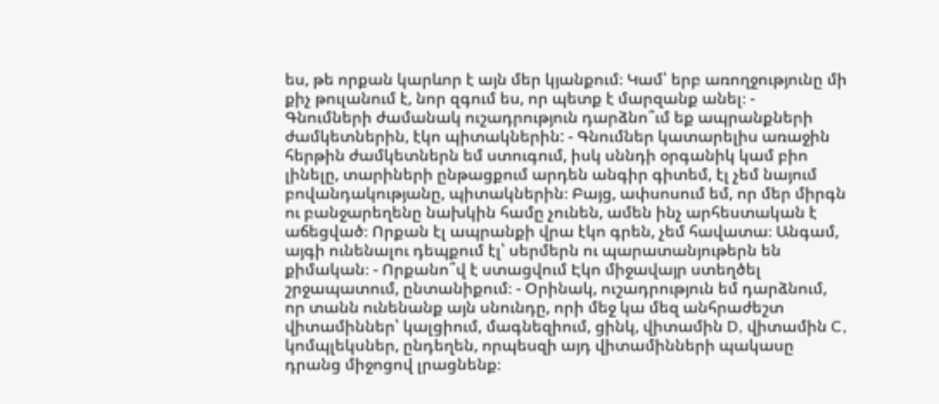ես, թե որքան կարևոր է այն մեր կյանքում։ Կամ՝ երբ առողջությունը մի քիչ թուլանում է, նոր զգում ես, որ պետք է մարզանք անել։ -  Գնումների ժամանակ ուշադրություն դարձնո՞ւմ եք ապրանքների ժամկետներին, էկո պիտակներին: - Գնումներ կատարելիս առաջին հերթին ժամկետներն եմ ստուգում, իսկ սննդի օրգանիկ կամ բիո լինելը, տարիների ընթացքում արդեն անգիր գիտեմ, էլ չեմ նայում բովանդակությանը, պիտակներին։ Բայց, ափսոսում եմ, որ մեր միրգն ու բանջարեղենը նախկին համը չունեն, ամեն ինչ արհեստական է աճեցված։ Որքան էլ ապրանքի վրա էկո գրեն, չեմ հավատա։ Անգամ, այգի ունենալու դեպքում էլ՝ սերմերն ու պարատանյութերն են քիմական։ - Որքանո՞վ է ստացվում Էկո միջավայր ստեղծել շրջապատում, ընտանիքում։ - Օրինակ, ուշադրություն եմ դարձնում, որ տանն ունենանք այն սնունդը, որի մեջ կա մեզ անհրաժեշտ վիտամիններ՝ կալցիում, մագնեզիում, ցինկ, վիտամին D, վիտամին C, կոմպլեկսներ, ընդեղեն, որպեսզի այդ վիտամինների պակասը դրանց միջոցով լրացնենք։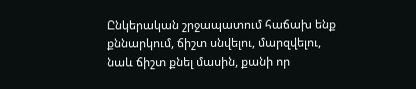Ընկերական շրջապատում հաճախ ենք քննարկում, ճիշտ սնվելու, մարզվելու, նաև ճիշտ քնել մասին, քանի որ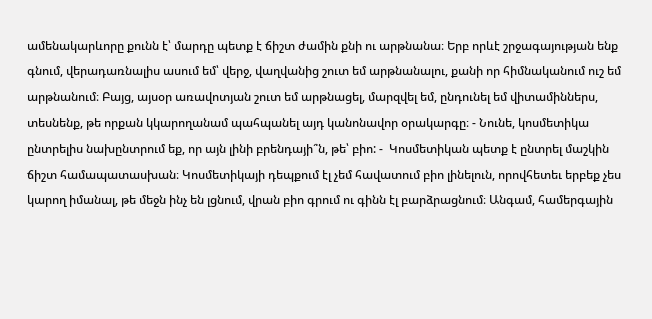ամենակարևորը քունն է՝ մարդը պետք է ճիշտ ժամին քնի ու արթնանա։ Երբ որևէ շրջագայության ենք գնում, վերադառնալիս ասում եմ՝ վերջ, վաղվանից շուտ եմ արթնանալու, քանի որ հիմնականում ուշ եմ արթնանում։ Բայց, այսօր առավոտյան շուտ եմ արթնացել, մարզվել եմ, ընդունել եմ վիտամիններս, տեսնենք, թե որքան կկարողանամ պահպանել այդ կանոնավոր օրակարգը։ - Նունե, կոսմետիկա ընտրելիս նախընտրում եք, որ այն լինի բրենդայի՞ն, թե՝ բիո: -  Կոսմետիկան պետք է ընտրել մաշկին ճիշտ համապատասխան։ Կոսմետիկայի դեպքում էլ չեմ հավատում բիո լինելուն, որովհետեւ երբեք չես կարող իմանալ, թե մեջն ինչ են լցնում, վրան բիո գրում ու գինն էլ բարձրացնում։ Անգամ, համերգային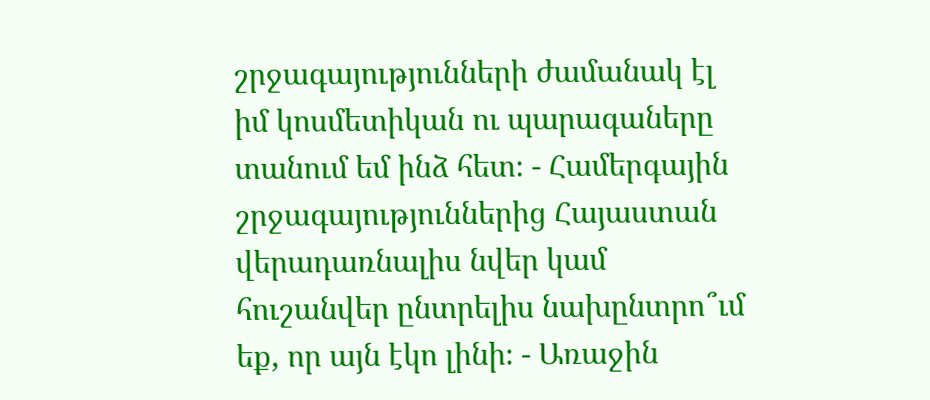շրջագայությունների ժամանակ էլ իմ կոսմետիկան ու պարագաները տանում եմ ինձ հետ։ - Համերգային շրջագայություններից Հայաստան վերադառնալիս նվեր կամ հուշանվեր ընտրելիս նախընտրո՞ւմ եք, որ այն էկո լինի։ - Առաջին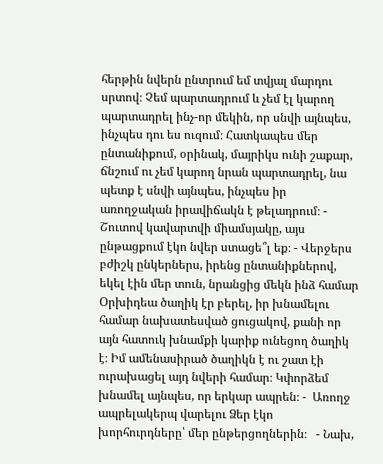հերթին նվերն ընտրում եմ տվյալ մարդու սրտով։ Չեմ պարտադրում և չեմ էլ կարող պարտադրել ինչ-որ մեկին, որ սնվի այնպես, ինչպես դու ես ուզում։ Հատկապես մեր ընտանիքում, օրինակ, մայրիկս ունի շաքար, ճնշում ու չեմ կարող նրան պարտադրել, նա պետք է սնվի այնպես, ինչպես իր առողջական իրավիճակն է թելադրում։ - Շուտով կավարտվի միամսյակը, այս ընթացքում էկո նվեր ստացե՞լ եք։ - Վերջերս բժիշկ ընկերներս, իրենց ընտանիքներով, եկել էին մեր տուն, նրանցից մեկն ինձ համար Օրխիդեա ծաղիկ էր բերել, իր խնամելու համար նախատեսված ցուցակով, քանի որ այն հատուկ խնամքի կարիք ունեցող ծաղիկ է։ Իմ ամենասիրած ծաղիկն է ու շատ էի ուրախացել այդ նվերի համար։ Կփորձեմ խնամել այնպես, որ երկար ապրեն։ -  Առողջ ապրելակերպ վարելու Ձեր էկո խորհուրդները՝ մեր ընթերցողներին։   - Նախ,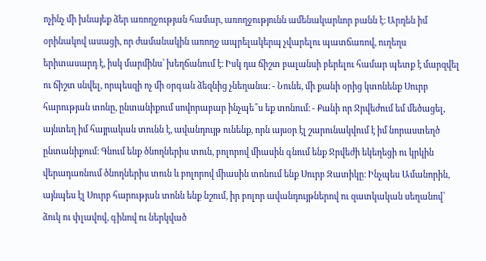ոչինչ մի խնայեք ձեր առողջության համար, առողջությունն ամենակարևոր բանն է։ Արդեն իմ օրինակով ասացի, որ ժամանակին առողջ ապրելակերպ չվարելու պատճառով, ուղեղս երիտասարդ է, իսկ մարմինս՝ խեղճանում է։ Իսկ դա ճիշտ բալանսի բերելու համար պետք է մարզվել ու ճիշտ սնվել, որպեսզի ոչ մի օրգան ձեզնից չնեղանա։ - Նունե, մի քանի օրից կտոնենք Սուրբ հարության տոնը, ընտանիքում սովորաբար ինչպե՞ս եք տոնում։ - Քանի որ Ջրվեժում եմ մեծացել, այնտեղ իմ հայրական տունն է, ավանդույթ ունենք, որն այսօր էլ շարունակվում է իմ նորաստեղծ ընտանիքում։ Գնում ենք ծնողներիս տուն, բոլորով միասին գնում ենք Ջրվեժի եկեղեցի ու կրկին վերադառնում ծնողներիս տուն և բոլորով միասին տոնում ենք Սուրբ Զատիկը։ Ինչպես Ամանորին, այնպես էլ Սուրբ հարության տոնն ենք նշում, իր բոլոր ավանդույթներով ու զատկական սեղանով՝ ձուկ ու փլավով, գինով ու ներկված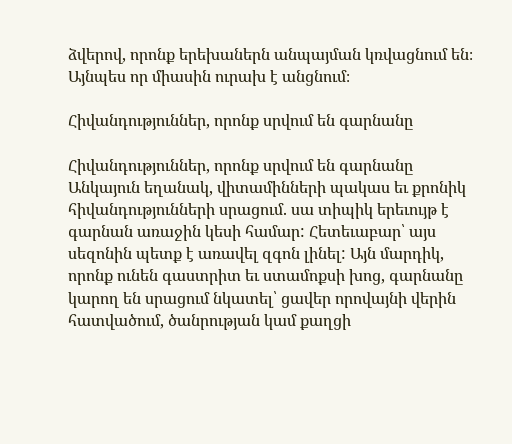ձվերով, որոնք երեխաներն անպայման կռվացնում են։ Այնպես որ միասին ուրախ է անցնում։

Հիվանդություններ, որոնք սրվում են գարնանը

Հիվանդություններ, որոնք սրվում են գարնանը
Անկայուն եղանակ, վիտամինների պակաս եւ քրոնիկ հիվանդությունների սրացում. սա տիպիկ երեւույթ է գարնան առաջին կեսի համար: Հետեւաբար՝ այս սեզոնին պետք է առավել զգոն լինել: Այն մարդիկ, որոնք ունեն գաստրիտ եւ ստամոքսի խոց, գարնանը կարող են սրացում նկատել՝ ցավեր որովայնի վերին հատվածում, ծանրության կամ քաղցի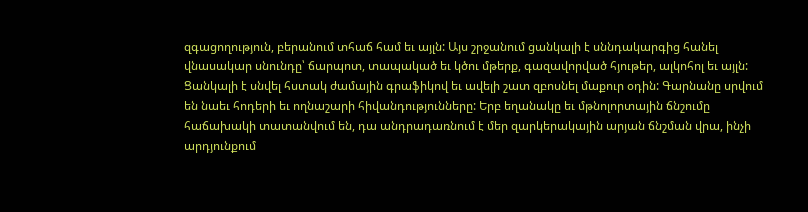զգացողություն, բերանում տհաճ համ եւ այլն: Այս շրջանում ցանկալի է սննդակարգից հանել վնասակար սնունդը՝ ճարպոտ, տապակած եւ կծու մթերք, գազավորված հյութեր, ալկոհոլ եւ այլն: Ցանկալի է սնվել հստակ ժամային գրաֆիկով եւ ավելի շատ զբոսնել մաքուր օդին: Գարնանը սրվում են նաեւ հոդերի եւ ողնաշարի հիվանդությունները: Երբ եղանակը եւ մթնոլորտային ճնշումը հաճախակի տատանվում են, դա անդրադառնում է մեր զարկերակային արյան ճնշման վրա, ինչի արդյունքում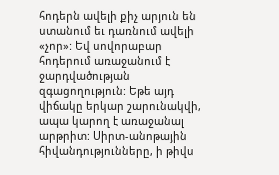հոդերն ավելի քիչ արյուն են ստանում եւ դառնում ավելի «չոր»: Եվ սովորաբար հոդերում առաջանում է ջարդվածության զգացողություն: Եթե այդ վիճակը երկար շարունակվի, ապա կարող է առաջանալ արթրիտ: Սիրտ-անոթային հիվանդությունները, ի թիվս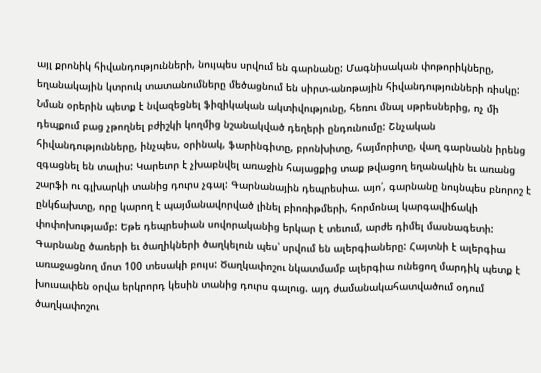այլ քրոնիկ հիվանդությունների, նույպես սրվում են գարնանը: Մագնիսական փոթորիկները, եղանակային կտրուկ տատանումները մեծացնում են սիրտ-անոթային հիվանդությունների ռիսկը: Նման օրերին պետք է նվազեցնել ֆիզիկական ակտիվությունը, հեռու մնալ սթրեսներից, ոչ մի դեպքում բաց չթողնել բժիշկի կողմից նշանակված դեղերի ընդունումը: Շնչական հիվանդությունները, ինչպես, օրինակ, ֆարինգիտը, բրոնխիտը, հայմորիտը, վաղ գարնանն իրենց զգացնել են տալիս: Կարեւոր է չխաբնվել առաջին հայացքից տաք թվացող եղանակին եւ առանց շարֆի ու գլխարկի տանից դուրս չգալ: Գարնանային դեպրեսիա. այո՛, գարնանը նույնպես բնորոշ է ընկճախտը, որը կարող է պայմանավորված լինել բիոռիթմերի, հորմոնալ կարգավիճակի փոփոխությամբ: Եթե դեպրեսիան սովորականից երկար է տեւում, արժե դիմել մասնագետի: Գարնանը ծառերի եւ ծաղիկների ծաղկելուն պես՝ սրվում են ալերգիաները: Հայտնի է ալերգիա առաջացնող մոտ 100 տեսակի բույս: Ծաղկափոշու նկատմամբ ալերգիա ունեցող մարդիկ պետք է խուսափեն օրվա երկրորդ կեսին տանից դուրս գալուց. այդ ժամանակահատվածում օդում ծաղկափոշու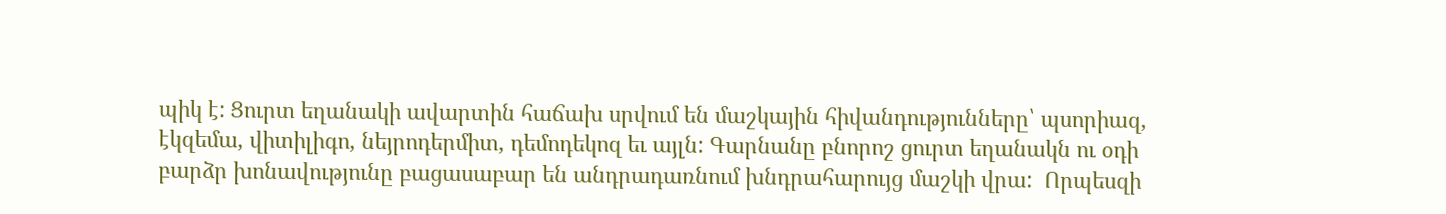պիկ է: Ցուրտ եղանակի ավարտին հաճախ սրվում են մաշկային հիվանդությունները՝ պսորիազ, էկզեմա, վիտիլիգո, նեյրոդերմիտ, դեմոդեկոզ եւ այլն: Գարնանը բնորոշ ցուրտ եղանակն ու օդի բարձր խոնավությունը բացասաբար են անդրադառնում խնդրահարույց մաշկի վրա:  Որպեսզի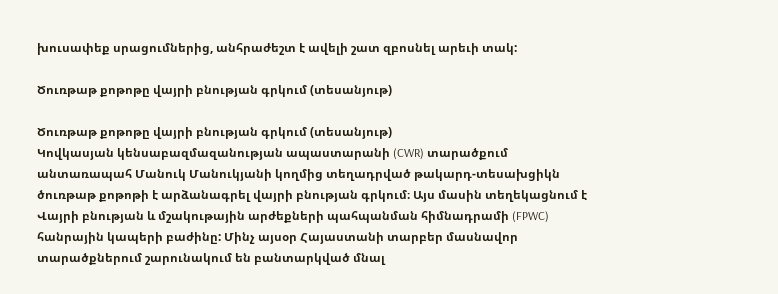խուսափեք սրացումներից, անհրաժեշտ է ավելի շատ զբոսնել արեւի տակ:

Ծուռթաթ քոթոթը վայրի բնության գրկում (տեսանյութ)

Ծուռթաթ քոթոթը վայրի բնության գրկում (տեսանյութ)
Կովկասյան կենսաբազմազանության ապաստարանի (CWR) տարածքում անտառապահ Մանուկ Մանուկյանի կողմից տեղադրված թակարդ-տեսախցիկն ծուռթաթ քոթոթի է արձանագրել վայրի բնության գրկում։ Այս մասին տեղեկացնում է Վայրի բնության և մշակութային արժեքների պահպանման հիմնադրամի (FPWC) հանրային կապերի բաժինը: Մինչ այսօր Հայաստանի տարբեր մասնավոր տարածքներում շարունակում են բանտարկված մնալ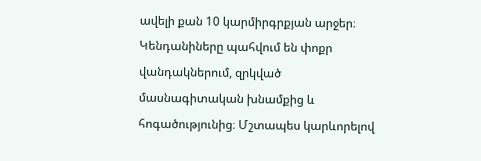ավելի քան 10 կարմիրգրքյան արջեր։ Կենդանիները պահվում են փոքր վանդակներում, զրկված մասնագիտական խնամքից և հոգածությունից։ Մշտապես կարևորելով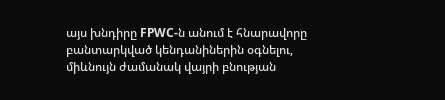այս խնդիրը FPWC-ն անում է հնարավորը բանտարկված կենդանիներին օգնելու, միևնույն ժամանակ վայրի բնության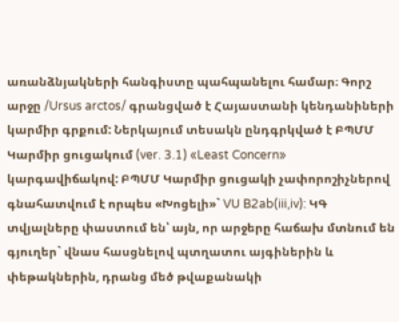առանձնյակների հանգիստը պահպանելու համար։ Գորշ արջը /Ursus arctos/ գրանցված է Հայաստանի կենդանիների կարմիր գրքում: Ներկայում տեսակն ընդգրկված է ԲՊՄՄ Կարմիր ցուցակում (ver. 3.1) «Least Concern» կարգավիճակով: ԲՊՄՄ Կարմիր ցուցակի չափորոշիչներով գնահատվում է որպես «Խոցելի»` VU B2ab(iii,iv): ԿԳ տվյալները փաստում են՝ այն, որ արջերը հաճախ մտնում են գյուղեր` վնաս հասցնելով պտղատու այգիներին և փեթակներին, դրանց մեծ թվաքանակի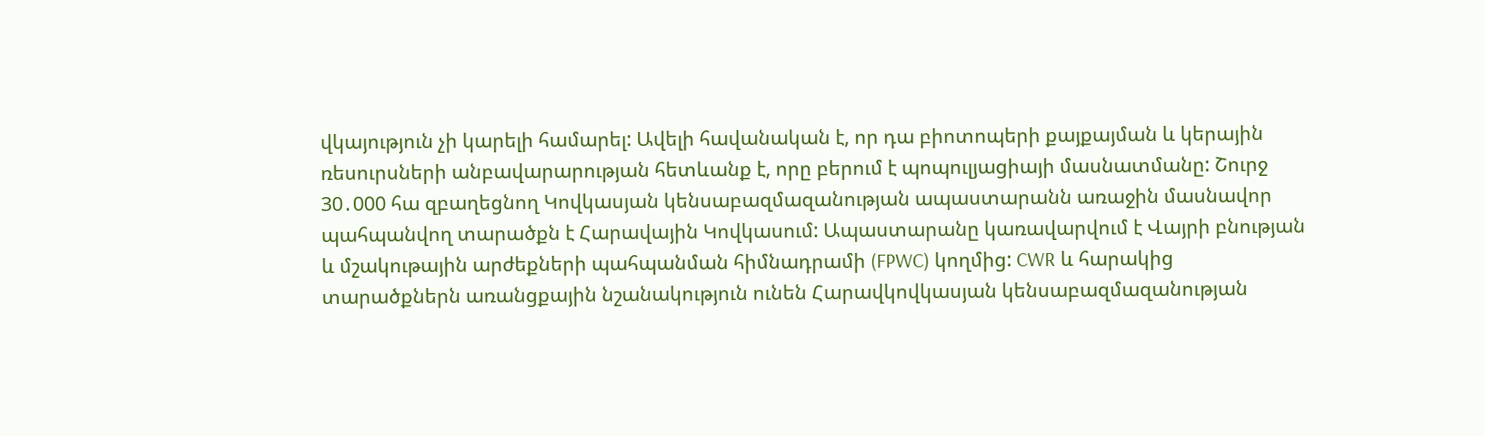վկայություն չի կարելի համարել: Ավելի հավանական է, որ դա բիոտոպերի քայքայման և կերային ռեսուրսների անբավարարության հետևանք է, որը բերում է պոպուլյացիայի մասնատմանը: Շուրջ 30․000 հա զբաղեցնող Կովկասյան կենսաբազմազանության ապաստարանն առաջին մասնավոր պահպանվող տարածքն է Հարավային Կովկասում: Ապաստարանը կառավարվում է Վայրի բնության և մշակութային արժեքների պահպանման հիմնադրամի (FPWC) կողմից: CWR և հարակից տարածքներն առանցքային նշանակություն ունեն Հարավկովկասյան կենսաբազմազանության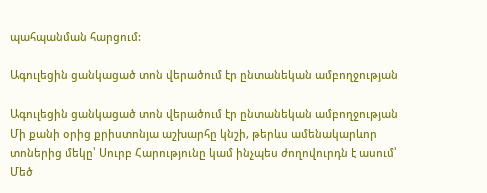պահպանման հարցում:

Ագուլեցին ցանկացած տոն վերածում էր ընտանեկան ամբողջության

Ագուլեցին ցանկացած տոն վերածում էր ընտանեկան ամբողջության
Մի քանի օրից քրիստոնյա աշխարհը կնշի, թերևս ամենակարևոր տոներից մեկը՝ Սուրբ Հարությունը կամ ինչպես ժողովուրդն է ասում՝ Մեծ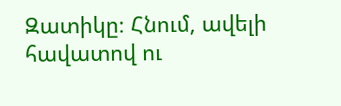Զատիկը։ Հնում, ավելի հավատով ու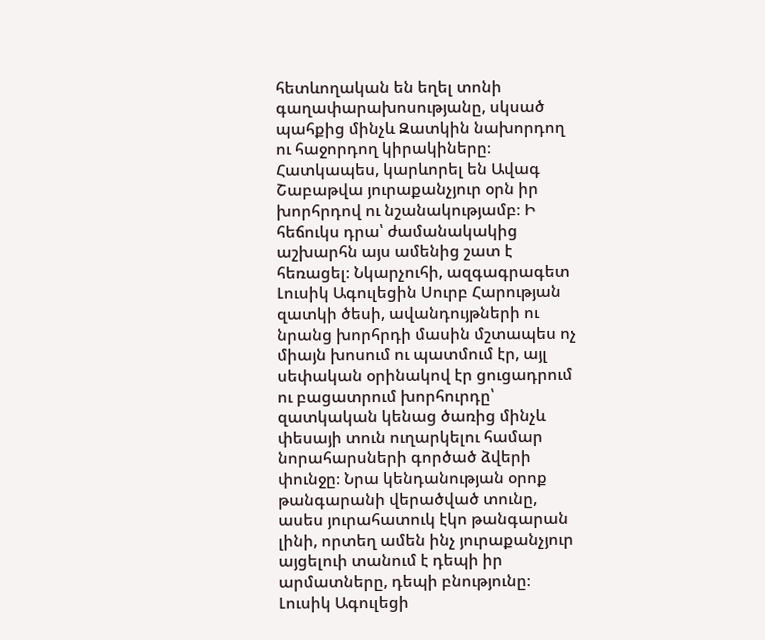հետևողական են եղել տոնի գաղափարախոսությանը, սկսած պահքից մինչև Զատկին նախորդող ու հաջորդող կիրակիները։ Հատկապես, կարևորել են Ավագ Շաբաթվա յուրաքանչյուր օրն իր խորհրդով ու նշանակությամբ։ Ի հեճուկս դրա՝ ժամանակակից աշխարհն այս ամենից շատ է հեռացել։ Նկարչուհի, ազգագրագետ Լուսիկ Ագուլեցին Սուրբ Հարության զատկի ծեսի, ավանդույթների ու նրանց խորհրդի մասին մշտապես ոչ միայն խոսում ու պատմում էր, այլ սեփական օրինակով էր ցուցադրում ու բացատրում խորհուրդը՝ զատկական կենաց ծառից մինչև փեսայի տուն ուղարկելու համար նորահարսների գործած ձվերի փունջը։ Նրա կենդանության օրոք թանգարանի վերածված տունը, ասես յուրահատուկ էկո թանգարան լինի, որտեղ ամեն ինչ յուրաքանչյուր այցելուի տանում է դեպի իր արմատները, դեպի բնությունը։ Լուսիկ Ագուլեցի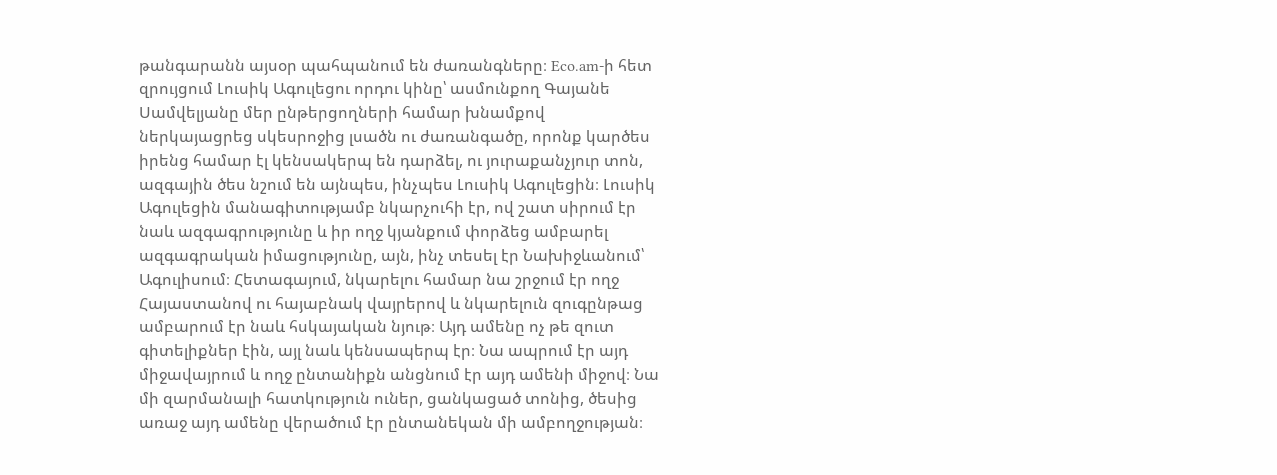թանգարանն այսօր պահպանում են ժառանգները։ Eco.am-ի հետ զրույցում Լուսիկ Ագուլեցու որդու կինը՝ ասմունքող Գայանե Սամվելյանը մեր ընթերցողների համար խնամքով ներկայացրեց սկեսրոջից լսածն ու ժառանգածը, որոնք կարծես իրենց համար էլ կենսակերպ են դարձել, ու յուրաքանչյուր տոն, ազգային ծես նշում են այնպես, ինչպես Լուսիկ Ագուլեցին։ Լուսիկ Ագուլեցին մանագիտությամբ նկարչուհի էր, ով շատ սիրում էր նաև ազգագրությունը և իր ողջ կյանքում փորձեց ամբարել ազգագրական իմացությունը, այն, ինչ տեսել էր Նախիջևանում՝ Ագուլիսում։ Հետագայում, նկարելու համար նա շրջում էր ողջ Հայաստանով ու հայաբնակ վայրերով և նկարելուն զուգընթաց ամբարում էր նաև հսկայական նյութ։ Այդ ամենը ոչ թե զուտ գիտելիքներ էին, այլ նաև կենսապերպ էր։ Նա ապրում էր այդ միջավայրում և ողջ ընտանիքն անցնում էր այդ ամենի միջով։ Նա մի զարմանալի հատկություն ուներ, ցանկացած տոնից, ծեսից առաջ այդ ամենը վերածում էր ընտանեկան մի ամբողջության։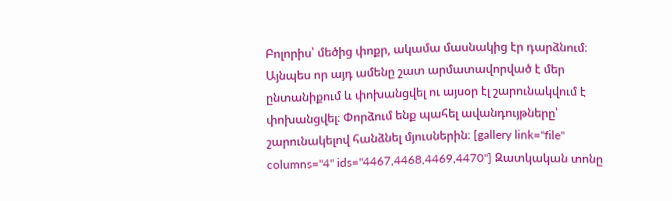Բոլորիս՝ մեծից փոքր, ակամա մասնակից էր դարձնում։ Այնպես որ այդ ամենը շատ արմատավորված է մեր ընտանիքում և փոխանցվել ու այսօր էլ շարունակվում է փոխանցվել։ Փորձում ենք պահել ավանդույթները՝ շարունակելով հանձնել մյուսներին։ [gallery link="file" columns="4" ids="4467,4468,4469,4470"] Զատկական տոնը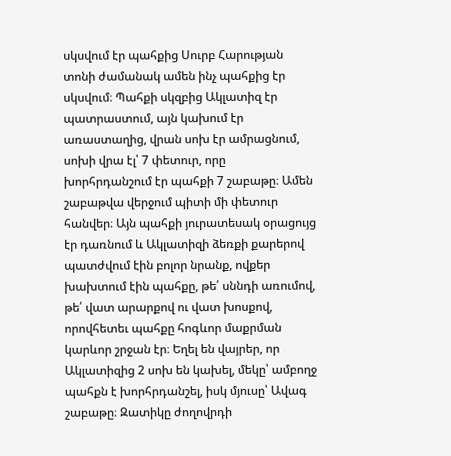սկսվում էր պահքից Սուրբ Հարության տոնի ժամանակ ամեն ինչ պահքից էր սկսվում։ Պահքի սկզբից Ակլատիզ էր պատրաստում, այն կախում էր առաստաղից, վրան սոխ էր ամրացնում, սոխի վրա էլ՝ 7 փետուր, որը խորհրդանշում էր պահքի 7 շաբաթը։ Ամեն շաբաթվա վերջում պիտի մի փետուր հանվեր։ Այն պահքի յուրատեսակ օրացույց էր դառնում և Ակլատիզի ձեռքի քարերով պատժվում էին բոլոր նրանք, ովքեր խախտում էին պահքը, թե՛ սննդի առումով,  թե՛ վատ արարքով ու վատ խոսքով, որովհետեւ պահքը հոգևոր մաքրման կարևոր շրջան էր։ Եղել են վայրեր, որ Ակլատիզից 2 սոխ են կախել, մեկը՝ ամբողջ պահքն է խորհրդանշել, իսկ մյուսը՝ Ավագ շաբաթը։ Զատիկը ժողովրդի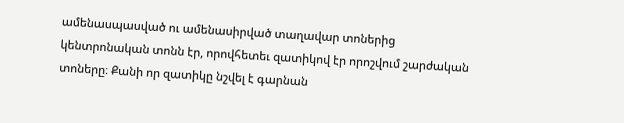ամենասպասված ու ամենասիրված տաղավար տոներից կենտրոնական տոնն էր, որովհետեւ զատիկով էր որոշվում շարժական տոները։ Քանի որ զատիկը նշվել է գարնան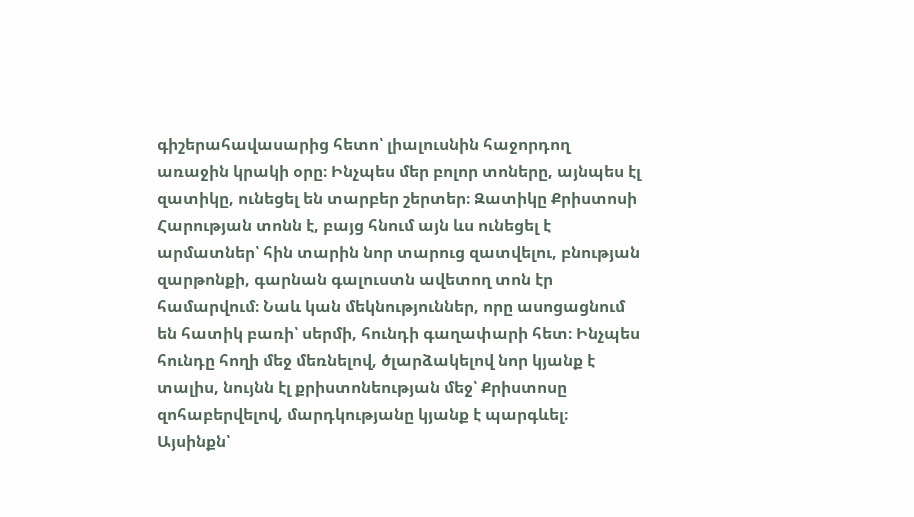գիշերահավասարից հետո՝ լիալուսնին հաջորդող առաջին կրակի օրը։ Ինչպես մեր բոլոր տոները, այնպես էլ զատիկը, ունեցել են տարբեր շերտեր։ Զատիկը Քրիստոսի Հարության տոնն է, բայց հնում այն ևս ունեցել է արմատներ՝ հին տարին նոր տարուց զատվելու, բնության զարթոնքի, գարնան գալուստն ավետող տոն էր համարվում։ Նաև կան մեկնություններ, որը ասոցացնում են հատիկ բառի՝ սերմի, հունդի գաղափարի հետ։ Ինչպես հունդը հողի մեջ մեռնելով, ծլարձակելով նոր կյանք է տալիս, նույնն էլ քրիստոնեության մեջ՝ Քրիստոսը զոհաբերվելով, մարդկությանը կյանք է պարգևել։ Այսինքն՝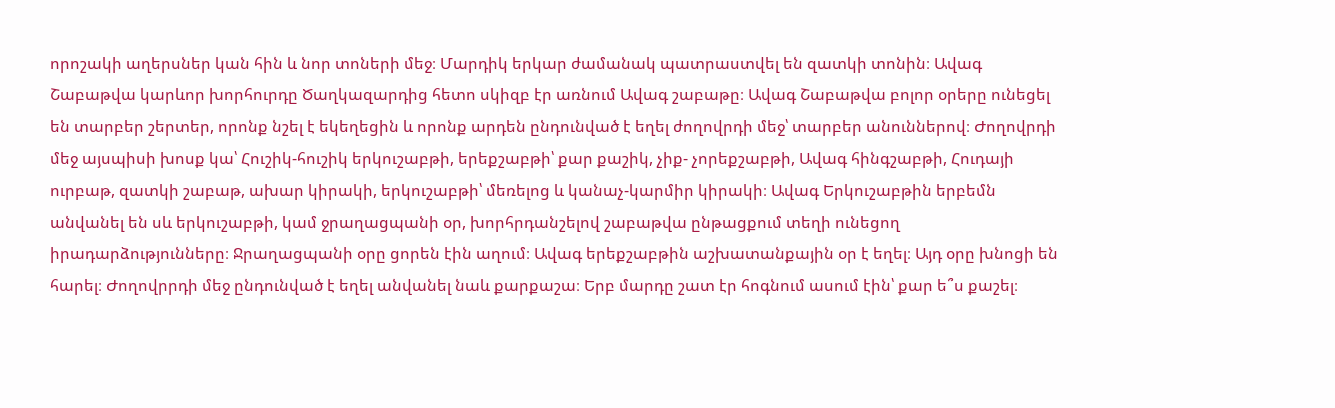որոշակի աղերսներ կան հին և նոր տոների մեջ։ Մարդիկ երկար ժամանակ պատրաստվել են զատկի տոնին։ Ավագ Շաբաթվա կարևոր խորհուրդը Ծաղկազարդից հետո սկիզբ էր առնում Ավագ շաբաթը։ Ավագ Շաբաթվա բոլոր օրերը ունեցել են տարբեր շերտեր, որոնք նշել է եկեղեցին և որոնք արդեն ընդունված է եղել ժողովրդի մեջ՝ տարբեր անուններով։ Ժողովրդի մեջ այսպիսի խոսք կա՝ Հուշիկ-հուշիկ երկուշաբթի, երեքշաբթի՝ քար քաշիկ, չիք- չորեքշաբթի, Ավագ հինգշաբթի, Հուդայի ուրբաթ, զատկի շաբաթ, ախար կիրակի, երկուշաբթի՝ մեռելոց և կանաչ-կարմիր կիրակի։ Ավագ Երկուշաբթին երբեմն անվանել են սև երկուշաբթի, կամ ջրաղացպանի օր, խորհրդանշելով շաբաթվա ընթացքում տեղի ունեցող իրադարձությունները։ Ջրաղացպանի օրը ցորեն էին աղում։ Ավագ երեքշաբթին աշխատանքային օր է եղել։ Այդ օրը խնոցի են հարել։ Ժողովրրդի մեջ ընդունված է եղել անվանել նաև քարքաշա։ Երբ մարդը շատ էր հոգնում ասում էին՝ քար ե՞ս քաշել։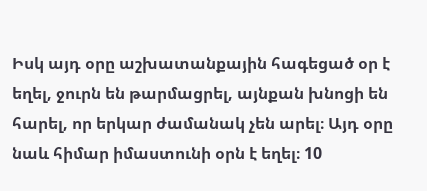Իսկ այդ օրը աշխատանքային հագեցած օր է եղել, ջուրն են թարմացրել, այնքան խնոցի են հարել, որ երկար ժամանակ չեն արել։ Այդ օրը նաև հիմար իմաստունի օրն է եղել։ 10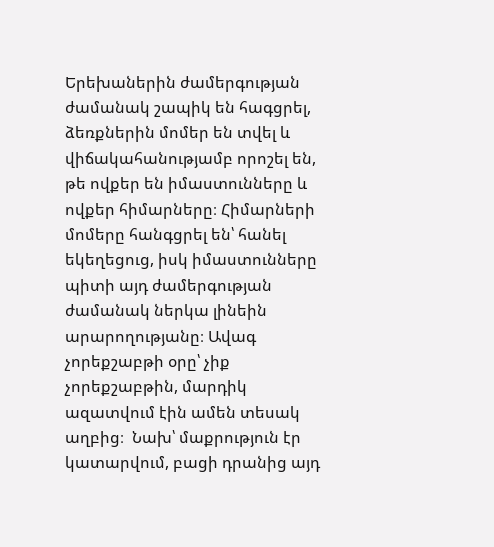Երեխաներին ժամերգության ժամանակ շապիկ են հագցրել, ձեռքներին մոմեր են տվել և վիճակահանությամբ որոշել են, թե ովքեր են իմաստունները և ովքեր հիմարները։ Հիմարների մոմերը հանգցրել են՝ հանել եկեղեցուց, իսկ իմաստունները պիտի այդ ժամերգության ժամանակ ներկա լինեին արարողությանը։ Ավագ չորեքշաբթի օրը՝ չիք չորեքշաբթին, մարդիկ ազատվում էին ամեն տեսակ աղբից։  Նախ՝ մաքրություն էր կատարվում, բացի դրանից այդ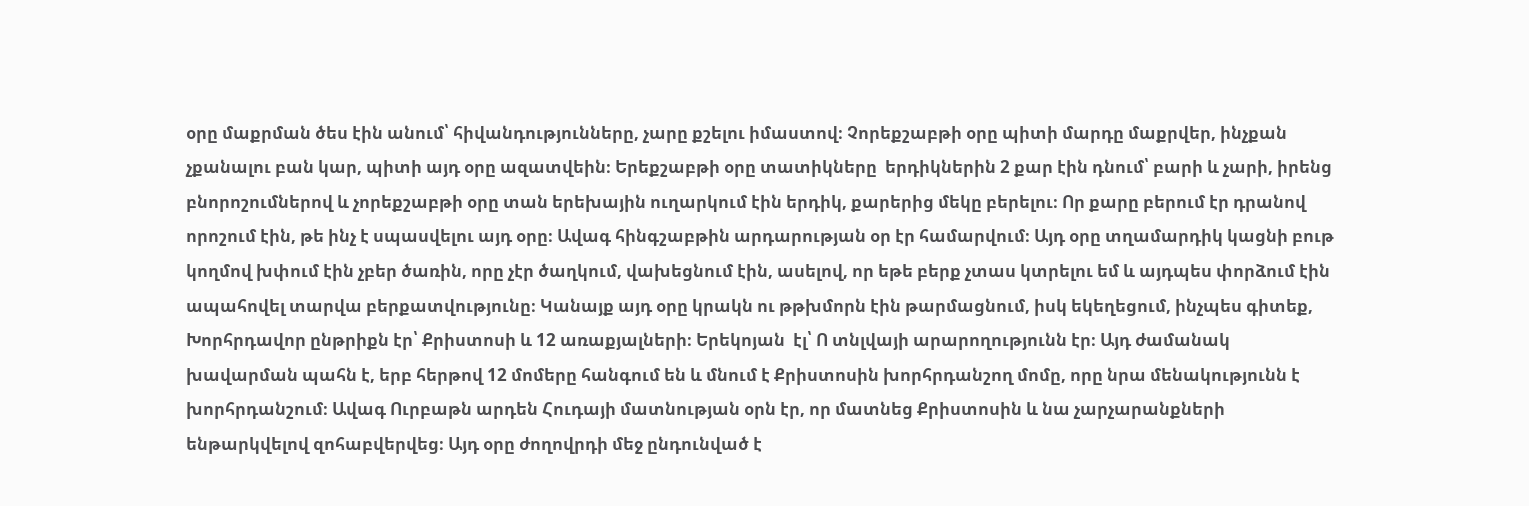օրը մաքրման ծես էին անում՝ հիվանդությունները, չարը քշելու իմաստով։ Չորեքշաբթի օրը պիտի մարդը մաքրվեր, ինչքան չքանալու բան կար, պիտի այդ օրը ազատվեին։ Երեքշաբթի օրը տատիկները  երդիկներին 2 քար էին դնում՝ բարի և չարի, իրենց բնորոշումներով և չորեքշաբթի օրը տան երեխային ուղարկում էին երդիկ, քարերից մեկը բերելու։ Որ քարը բերում էր դրանով որոշում էին, թե ինչ է սպասվելու այդ օրը։ Ավագ հինգշաբթին արդարության օր էր համարվում։ Այդ օրը տղամարդիկ կացնի բութ  կողմով խփում էին չբեր ծառին, որը չէր ծաղկում, վախեցնում էին, ասելով, որ եթե բերք չտաս կտրելու եմ և այդպես փորձում էին ապահովել տարվա բերքատվությունը։ Կանայք այդ օրը կրակն ու թթխմորն էին թարմացնում, իսկ եկեղեցում, ինչպես գիտեք, Խորհրդավոր ընթրիքն էր՝ Քրիստոսի և 12 առաքյալների։ Երեկոյան  էլ՝ Ո տնլվայի արարողությունն էր։ Այդ ժամանակ խավարման պահն է, երբ հերթով 12 մոմերը հանգում են և մնում է Քրիստոսին խորհրդանշող մոմը, որը նրա մենակությունն է խորհրդանշում։ Ավագ Ուրբաթն արդեն Հուդայի մատնության օրն էր, որ մատնեց Քրիստոսին և նա չարչարանքների ենթարկվելով զոհաբվերվեց։ Այդ օրը ժողովրդի մեջ ընդունված է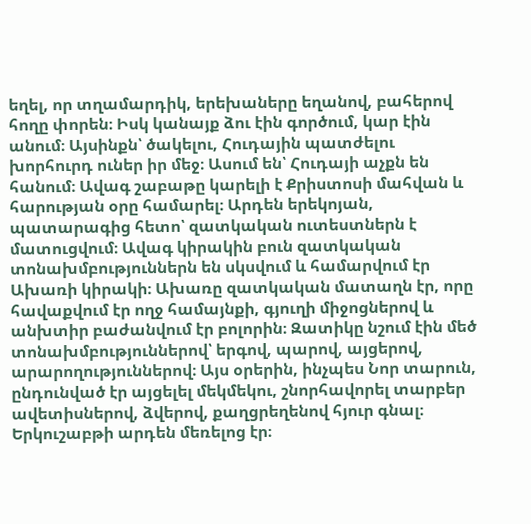եղել, որ տղամարդիկ, երեխաները եղանով, բահերով հողը փորեն։ Իսկ կանայք ձու էին գործում, կար էին անում։ Այսինքն՝ ծակելու, Հուդային պատժելու խորհուրդ ուներ իր մեջ։ Ասում են՝ Հուդայի աչքն են հանում։ Ավագ շաբաթը կարելի է Քրիստոսի մահվան և հարության օրը համարել։ Արդեն երեկոյան, պատարագից հետո՝ զատկական ուտեստներն է մատուցվում։ Ավագ կիրակին բուն զատկական տոնախմբություններն են սկսվում և համարվում էր Ախառի կիրակի։ Ախառը զատկական մատաղն էր, որը հավաքվում էր ողջ համայնքի, գյուղի միջոցներով և անխտիր բաժանվում էր բոլորին։ Զատիկը նշում էին մեծ տոնախմբություններով՝ երգով, պարով, այցերով, արարողություններով։ Այս օրերին, ինչպես Նոր տարուն, ընդունված էր այցելել մեկմեկու, շնորհավորել տարբեր ավետիսներով, ձվերով, քաղցրեղենով հյուր գնալ։ Երկուշաբթի արդեն մեռելոց էր։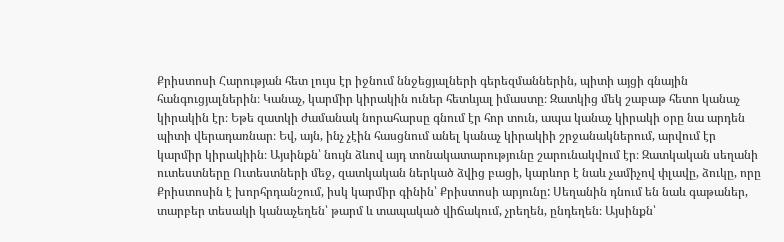Քրիստոսի Հարության հետ լույս էր իջնում ննջեցյալների գերեզմաններին, պիտի այցի գնային հանգուցյալներին։ Կանաչ, կարմիր կիրակին ուներ հետևյալ իմաստը։ Զատկից մեկ շաբաթ հետո կանաչ կիրակին էր։ Եթե զատկի ժամանակ նորահարսը գնում էր հոր տուն, ապա կանաչ կիրակի օրը նա արդեն պիտի վերադառնար։ Եվ, այն, ինչ չէին հասցնում անել կանաչ կիրակիի շրջանակներում, արվում էր կարմիր կիրակիին։ Այսինքն՝ նույն ձևով այդ տոնակատարությունը շարունակվում էր։ Զատկական սեղանի ուտեստները Ուտեստների մեջ, զատկական ներկած ձվից բացի, կարևոր է նաև չամիչով փլավը, ձուկը, որը Քրիստոսին է խորհրդանշում, իսկ կարմիր գինին՝ Քրիստոսի արյունը: Սեղանին դնում են նաև գաթաներ, տարբեր տեսակի կանաչեղեն՝ թարմ և տապակած վիճակում, չրեղեն, ընդեղեն։ Այսինքն՝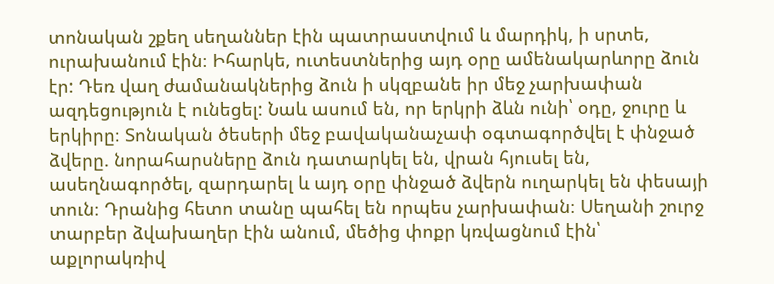տոնական շքեղ սեղաններ էին պատրաստվում և մարդիկ, ի սրտե, ուրախանում էին։ Իհարկե, ուտեստներից այդ օրը ամենակարևորը ձուն էր: Դեռ վաղ ժամանակներից ձուն ի սկզբանե իր մեջ չարխափան ազդեցություն է ունեցել: Նաև ասում են, որ երկրի ձևն ունի՝ օդը, ջուրը և երկիրը։ Տոնական ծեսերի մեջ բավականաչափ օգտագործվել է փնջած ձվերը. նորահարսները ձուն դատարկել են, վրան հյուսել են, ասեղնագործել, զարդարել և այդ օրը փնջած ձվերն ուղարկել են փեսայի տուն։ Դրանից հետո տանը պահել են որպես չարխափան։ Սեղանի շուրջ տարբեր ձվախաղեր էին անում, մեծից փոքր կռվացնում էին՝ աքլորակռիվ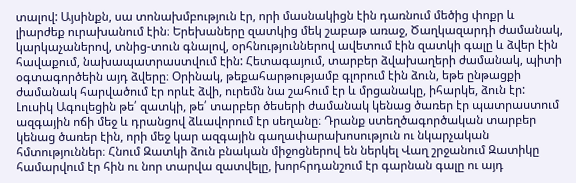տալով: Այսինքն, սա տոնախմբություն էր, որի մասնակիցն էին դառնում մեծից փոքր և լիարժեք ուրախանում էին։ Երեխաները զատկից մեկ շաբաթ առաջ, Ծաղկազարդի ժամանակ, կարկաչաներով, տնից-տուն գնալով, օրհնություններով ավետում էին զատկի գալը և ձվեր էին հավաքում, նախապատրաստվում էին: Հետագայում, տարբեր ձվախաղերի ժամանակ, պիտի օգտագործեին այդ ձվերը։ Օրինակ, թեքահարթությամբ գլորում էին ձուն, եթե ընթացքի ժամանակ հարվածում էր որևէ ձվի, ուրեմն նա շահում էր և մրցանակը, իհարկե, ձուն էր: Լուսիկ Ագուլեցին թե՛ զատկի, թե՛ տարբեր ծեսերի ժամանակ կենաց ծառեր էր պատրաստում ազգային ոճի մեջ և դրանցով ձևավորում էր սեղանը։ Դրանք ստեղծագործական տարբեր կենաց ծառեր էին, որի մեջ կար ազգային գաղափարախոսություն ու նկարչական հմտություններ։ Հնում Զատկի ձուն բնական միջոցներով են ներկել Վաղ շրջանում Զատիկը համարվում էր հին ու նոր տարվա զատվելը, խորհրդանշում էր գարնան գալը ու այդ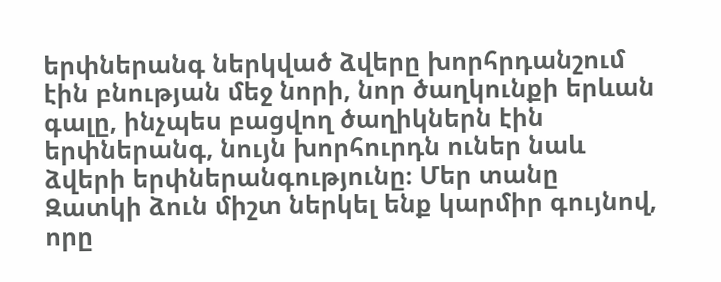երփներանգ ներկված ձվերը խորհրդանշում էին բնության մեջ նորի, նոր ծաղկունքի երևան գալը, ինչպես բացվող ծաղիկներն էին երփներանգ, նույն խորհուրդն ուներ նաև ձվերի երփներանգությունը։ Մեր տանը Զատկի ձուն միշտ ներկել ենք կարմիր գույնով, որը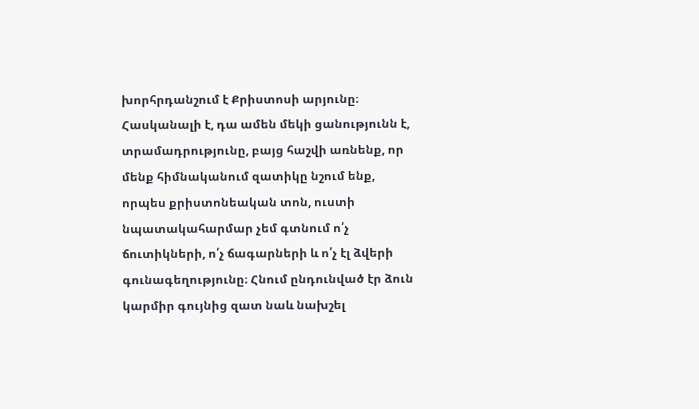խորհրդանշում է Քրիստոսի արյունը։ Հասկանալի է, դա ամեն մեկի ցանությունն է, տրամադրությունը, բայց հաշվի առնենք, որ մենք հիմնականում զատիկը նշում ենք, որպես քրիստոնեական տոն, ուստի նպատակահարմար չեմ գտնում ո՛չ ճուտիկների, ո՛չ ճագարների և ո՛չ էլ ձվերի գունագեղությունը։ Հնում ընդունված էր ձուն կարմիր գույնից զատ նաև նախշել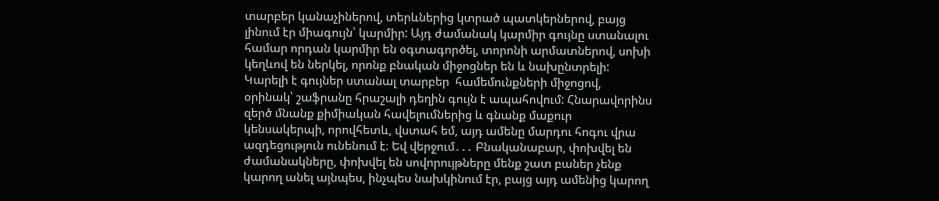տարբեր կանաչիներով, տերևներից կտրած պատկերներով, բայց լինում էր միագույն՝ կարմիր: Այդ ժամանակ կարմիր գույնը ստանալու համար որդան կարմիր են օգտագործել, տորոնի արմատներով, սոխի կեղևով են ներկել, որոնք բնական միջոցներ են և նախընտրելի: Կարելի է գույներ ստանալ տարբեր  համեմունքների միջոցով, օրինակ՝ շաֆրանը հրաշալի դեղին գույն է ապահովում: Հնարավորինս զերծ մնանք քիմիական հավելումներից և գնանք մաքուր կենսակերպի, որովհետև, վստահ եմ, այդ ամենը մարդու հոգու վրա ազդեցություն ունենում է։ Եվ վերջում․․․ Բնականաբար, փոխվել են ժամանակները, փոխվել են սովորույթները մենք շատ բաներ չենք կարող անել այնպես, ինչպես նախկինում էր, բայց այդ ամենից կարող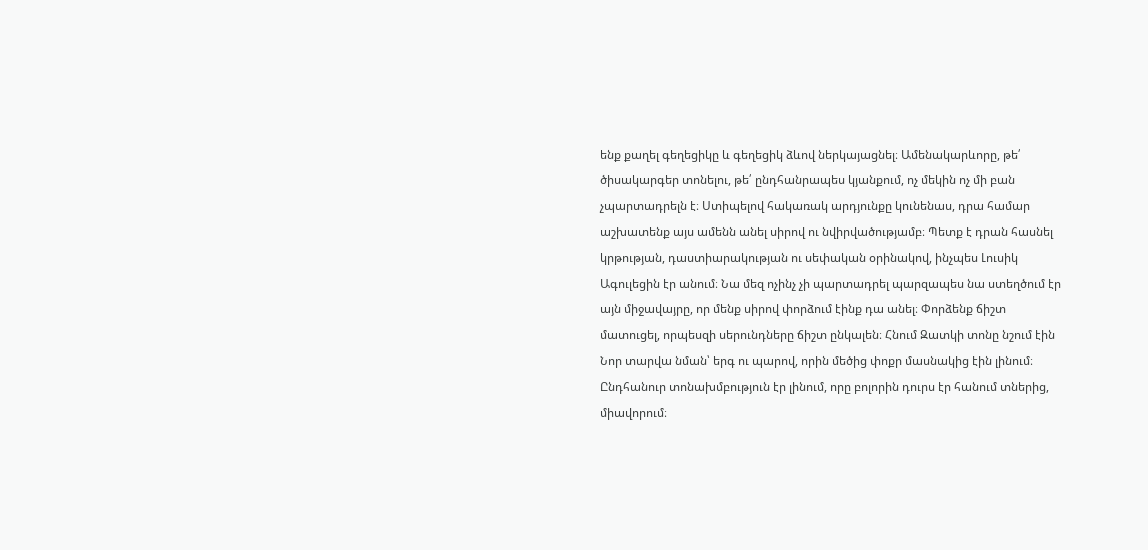ենք քաղել գեղեցիկը և գեղեցիկ ձևով ներկայացնել։ Ամենակարևորը, թե՛ ծիսակարգեր տոնելու, թե՛ ընդհանրապես կյանքում, ոչ մեկին ոչ մի բան չպարտադրելն է։ Ստիպելով հակառակ արդյունքը կունենաս, դրա համար աշխատենք այս ամենն անել սիրով ու նվիրվածությամբ։ Պետք է դրան հասնել կրթության, դաստիարակության ու սեփական օրինակով, ինչպես Լուսիկ Ագուլեցին էր անում։ Նա մեզ ոչինչ չի պարտադրել պարզապես նա ստեղծում էր այն միջավայրը, որ մենք սիրով փորձում էինք դա անել։ Փորձենք ճիշտ մատուցել, որպեսզի սերունդները ճիշտ ընկալեն։ Հնում Զատկի տոնը նշում էին Նոր տարվա նման՝ երգ ու պարով, որին մեծից փոքր մասնակից էին լինում։ Ընդհանուր տոնախմբություն էր լինում, որը բոլորին դուրս էր հանում տներից, միավորում։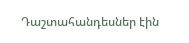Դաշտահանդեսներ էին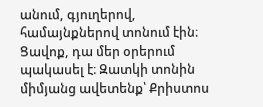անում, գյուղերով, համայնքներով տոնում էին։ Ցավոք, դա մեր օրերում պակասել է։ Զատկի տոնին միմյանց ավետենք՝ Քրիստոս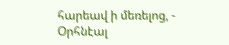հարեավ ի մեռելոց, - Օրհնէալ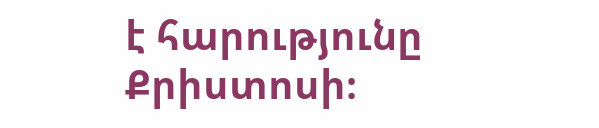է հարությունը Քրիստոսի։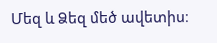Մեզ և Ձեզ մեծ ավետիս։